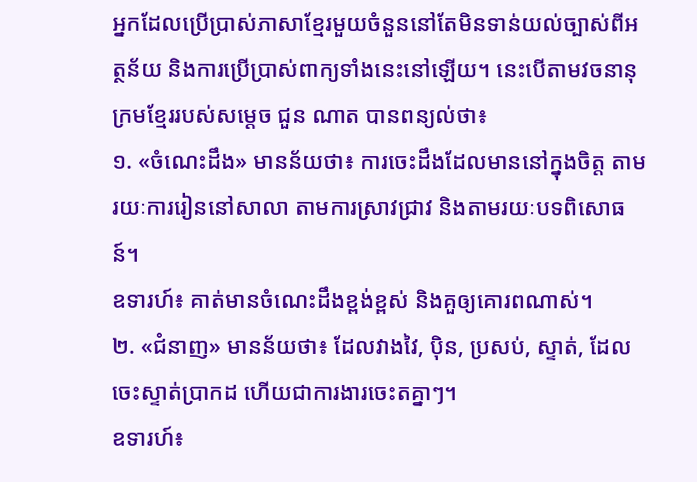អ្នកដែលប្រើប្រាស់ភាសាខ្មែរមួយចំនួននៅតែមិនទាន់យល់ច្បាស់ពីអត្ថន័យ និងការប្រើប្រាស់ពាក្យទាំងនេះនៅឡើយ។ នេះបើតាមវចនានុក្រមខ្មែររបស់សម្តេច ជួន ណាត បានពន្យល់ថា៖
១. «ចំណេះដឹង» មានន័យថា៖ ការចេះដឹងដែលមាននៅក្នុងចិត្ត តាមរយៈការរៀននៅសាលា តាមការស្រាវជ្រាវ និងតាមរយៈបទពិសោធន៍។
ឧទារហ៍៖ គាត់មានចំណេះដឹងខ្ពង់ខ្ពស់ និងគួឲ្យគោរពណាស់។
២. «ជំនាញ» មានន័យថា៖ ដែលវាងវៃ, ប៉ិន, ប្រសប់, ស្ទាត់, ដែលចេះស្ទាត់ប្រាកដ ហើយជាការងារចេះតគ្នាៗ។
ឧទារហ៍៖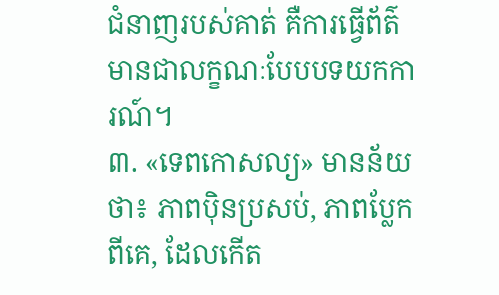ជំនាញរបស់គាត់ គឺការធ្វើព័ត៌មានជាលក្ខណៈបែបបទយកការណ៍។
៣. «ទេពកោសល្យ» មានន័យថា៖ ភាពប៉ិនប្រសប់, ភាពប្លែកពីគេ, ដែលកើត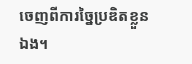ចេញពីការច្នៃប្រឌិតខ្លួនឯង។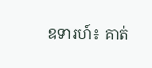ឧទារហ៍៖ គាត់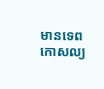មានទេពកោសល្យ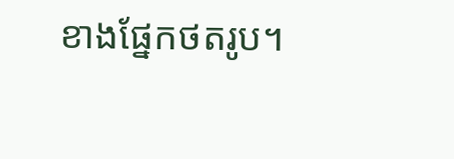ខាងផ្នែកថតរូប។